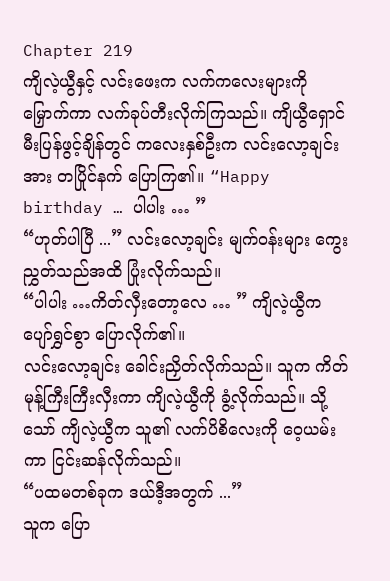Chapter 219
ကျိလဲ့ယွီနှင့် လင်းဖေးက လက်ကလေးများကို မြှောက်ကာ လက်ခုပ်တီးလိုက်ကြသည်။ ကျိယွီရှောင် မီးပြန်ဖွင့်ချိန်တွင် ကလေးနှစ်ဦးက လင်းလော့ချင်းအား တပြိုင်နက် ပြောကြ၏။ “Happy birthday … ပါပါး … ”
“ဟုတ်ပါပြီ ...” လင်းလော့ချင်း မျက်ဝန်းများ ကွေးညွှတ်သည်အထိ ပြုံးလိုက်သည်။
“ပါပါး …ကိတ်လှီးတော့လေ … ” ကျိလဲ့ယွီက ပျော်ရွှင်စွာ ပြောလိုက်၏။
လင်းလော့ချင်း ခေါင်းညှိတ်လိုက်သည်။ သူက ကိတ်မုန့်ကြီးကြီးလှီးကာ ကျိလဲ့ယွီကို ခွံ့လိုက်သည်။ သို့သော် ကျိလဲ့ယွီက သူ၏ လက်ပိစိလေးကို ဝေ့ယမ်းကာ ငြင်းဆန်လိုက်သည်။
“ပထမတစ်ခုက ဒယ်ဒီ့အတွက် ...”
သူက ပြော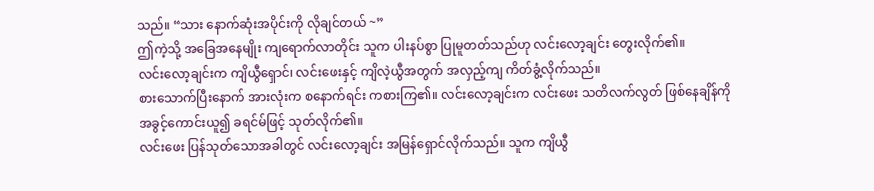သည်။ “သား နောက်ဆုံးအပိုင်းကို လိုချင်တယ် ~”
ဤကဲ့သို့ အခြေအနေမျိုး ကျရောက်လာတိုင်း သူက ပါးနပ်စွာ ပြုမူတတ်သည်ဟု လင်းလော့ချင်း တွေးလိုက်၏။
လင်းလော့ချင်းက ကျိယွီရှောင်၊ လင်းဖေးနှင့် ကျိလဲ့ယွီအတွက် အလှည့်ကျ ကိတ်ခွံ့လိုက်သည်။
စားသောက်ပြီးနောက် အားလုံးက စနောက်ရင်း ကစားကြ၏။ လင်းလော့ချင်းက လင်းဖေး သတိလက်လွတ် ဖြစ်နေချိန်ကို အခွင့်ကောင်းယူ၍ ခရင်မ်ဖြင့် သုတ်လိုက်၏။
လင်းဖေး ပြန်သုတ်သောအခါတွင် လင်းလော့ချင်း အမြန်ရှောင်လိုက်သည်။ သူက ကျိယွီ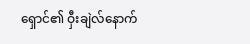ရှောင်၏ ဝှီးချဲလ်နောက်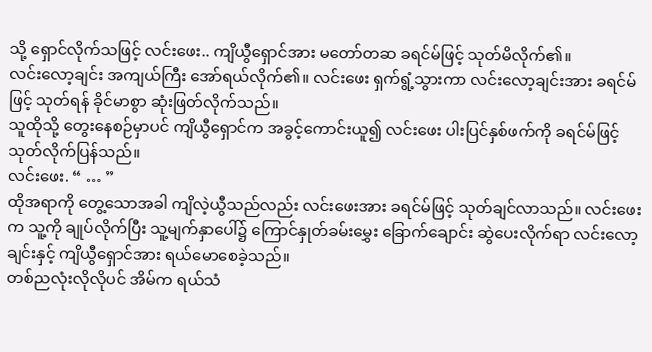သို့ ရှောင်လိုက်သဖြင့် လင်းဖေး.. ကျိယွီရှောင်အား မတော်တဆ ခရင်မ်ဖြင့် သုတ်မိလိုက်၏။
လင်းလော့ချင်း အကျယ်ကြီး အော်ရယ်လိုက်၏။ လင်းဖေး ရှက်ရွံ့သွားကာ လင်းလော့ချင်းအား ခရင်မ်ဖြင့် သုတ်ရန် ခိုင်မာစွာ ဆုံးဖြတ်လိုက်သည်။
သူထိုသို့ တွေးနေစဉ်မှာပင် ကျိယွီရှောင်က အခွင့်ကောင်းယူ၍ လင်းဖေး ပါးပြင်နှစ်ဖက်ကို ခရင်မ်ဖြင့် သုတ်လိုက်ပြန်သည်။
လင်းဖေး. “ … ”
ထိုအရာကို တွေ့သောအခါ ကျိလဲ့ယွီသည်လည်း လင်းဖေးအား ခရင်မ်ဖြင့် သုတ်ချင်လာသည်။ လင်းဖေးက သူ့ကို ချုပ်လိုက်ပြီး သူ့မျက်နှာပေါ်၌ ကြောင်နှုတ်ခမ်းမွှေး ခြောက်ချောင်း ဆွဲပေးလိုက်ရာ လင်းလော့ချင်းနှင့် ကျိယွီရှောင်အား ရယ်မောစေခဲ့သည်။
တစ်ညလုံးလိုလိုပင် အိမ်က ရယ်သံ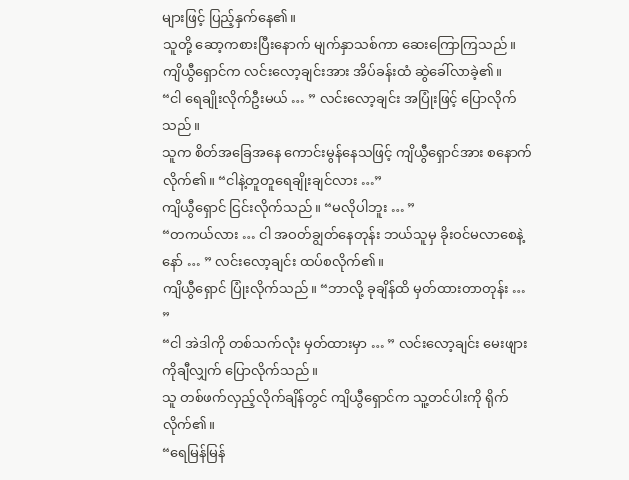များဖြင့် ပြည့်နှက်နေ၏။
သူတို့ ဆော့ကစားပြီးနောက် မျက်နှာသစ်ကာ ဆေးကြောကြသည်။ ကျိယွီရှောင်က လင်းလော့ချင်းအား အိပ်ခန်းထံ ဆွဲခေါ်လာခဲ့၏။
“ငါ ရေချိုးလိုက်ဦးမယ် … ” လင်းလော့ချင်း အပြုံးဖြင့် ပြောလိုက်သည်။
သူက စိတ်အခြေအနေ ကောင်းမွန်နေသဖြင့် ကျိယွီရှောင်အား စနောက်လိုက်၏။ “ငါနဲ့တူတူရေချိုးချင်လား …”
ကျိယွီရှောင် ငြင်းလိုက်သည်။ “မလိုပါဘူး … ”
“တကယ်လား … ငါ အဝတ်ချွတ်နေတုန်း ဘယ်သူမှ ခိုးဝင်မလာစေနဲ့နော် … ” လင်းလော့ချင်း ထပ်စလိုက်၏။
ကျိယွီရှောင် ပြုံးလိုက်သည်။ “ဘာလို့ ခုချိန်ထိ မှတ်ထားတာတုန်း … ”
“ငါ အဲဒါကို တစ်သက်လုံး မှတ်ထားမှာ … ” လင်းလော့ချင်း မေးဖျားကိုချီလျှက် ပြောလိုက်သည်။
သူ တစ်ဖက်လှည့်လိုက်ချိန်တွင် ကျိယွီရှောင်က သူ့တင်ပါးကို ရိုက်လိုက်၏။
“ရေမြန်မြန်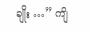ချိုး …” ကျိ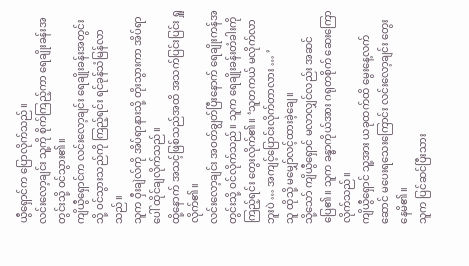ယွီရှောင်က ပြောလိုက်သည်။
လင်းလော့ချင်း သူ့ကို စိုက်ကြည့်ကာ ရေချိုးခန်းအတွင်းသို့ ဝင်သွား၏။
ကျိယွီရှောင်က လင်းလော့ချင်း ရေချိုးခန်းအတွင်းသို့ ဝင်သွားသည်ကို ကြည့်ရင်း ရင်ခုန်သံမြန်လာသည်။
သူက ဝှီးချဲလ်ကို အိပ်ရာနားသို့ တိုးသွားကာ အိပ်ရာပေါ် ထိုင်ချလိုက်သည်။
ထို့နောက် အသင့်ဖြစ်သည်အထိ အသက်ပြင်းပြင်း ရှူလိုက်၏။
လင်းလော့ချင်း အဝတ်ချွတ်ပြီးနောက် ရေချိုးကန်အတွင်းသို့ ဝင်လိုက်သည်။ သူက ရေချိုးခန်းတံခါးကို ကြည့်ရင်း တွေးလိုက်၏။ ‘သူတကယ် မလိုက်လာဘူးပဲ … အကျင့်ပြောင်းလိုက်တာလား … ’
သူ ထိုသို့ မမျှော်လင့်ထားခဲ့ချေ။
သို့သော် ကျိယွီရှောင် မလာလျှင်လည်း အဆင်ပြေ၏။ သူက ခန္ဓာကိုယ်အား ဂရုတစိုက် ဆေးကြောလိုက်သည်။
ကျိယွီရှောင် သူ့အား ယခုထက်ထိ မွေးနေ့လက်ဆောင် မပေးရသေးကြောင်း လင်းလော့ချင်း တွေးနေမိ၏။
သူက ပြင်ဆင်ပြီးသား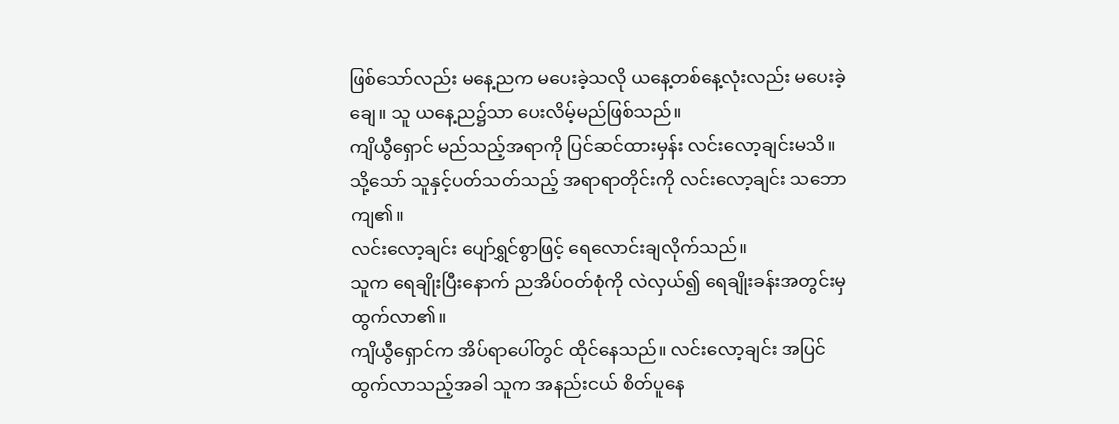ဖြစ်သော်လည်း မနေ့ညက မပေးခဲ့သလို ယနေ့တစ်နေ့လုံးလည်း မပေးခဲ့ချေ။ သူ ယနေ့ည၌သာ ပေးလိမ့်မည်ဖြစ်သည်။
ကျိယွီရှောင် မည်သည့်အရာကို ပြင်ဆင်ထားမှန်း လင်းလော့ချင်းမသိ။
သို့သော် သူနှင့်ပတ်သတ်သည့် အရာရာတိုင်းကို လင်းလော့ချင်း သဘောကျ၏။
လင်းလော့ချင်း ပျော်ရွှင်စွာဖြင့် ရေလောင်းချလိုက်သည်။
သူက ရေချိုးပြီးနောက် ညအိပ်ဝတ်စုံကို လဲလှယ်၍ ရေချိုးခန်းအတွင်းမှ ထွက်လာ၏။
ကျိယွီရှောင်က အိပ်ရာပေါ်တွင် ထိုင်နေသည်။ လင်းလော့ချင်း အပြင်ထွက်လာသည့်အခါ သူက အနည်းငယ် စိတ်ပူနေ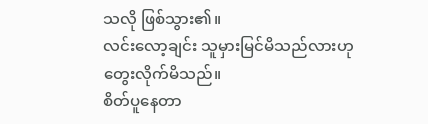သလို ဖြစ်သွား၏။
လင်းလော့ချင်း သူမှားမြင်မိသည်လားဟု တွေးလိုက်မိသည်။
စိတ်ပူနေတာ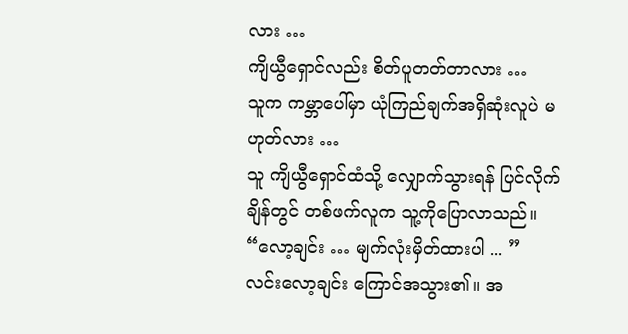လား …
ကျိယွီရှောင်လည်း စိတ်ပူတတ်တာလား …
သူက ကမ္ဘာပေါ်မှာ ယုံကြည်ချက်အရှိဆုံးလူပဲ မဟုတ်လား …
သူ ကျိယွီရှောင်ထံသို့ လျှောက်သွားရန် ပြင်လိုက်ချိန်တွင် တစ်ဖက်လူက သူ့ကိုပြောလာသည်။
“လော့ချင်း … မျက်လုံးမှိတ်ထားပါ ... ”
လင်းလော့ချင်း ကြောင်အသွား၏။ အ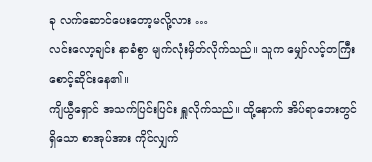ခု လက်ဆောင်ပေးတော့မလို့လား …
လင်းလော့ချင်း နာခံစွာ မျက်လုံးမှိတ်လိုက်သည်။ သူက မျှော်လင့်တကြီး စောင့်ဆိုင်းနေ၏။
ကျိယွီရှောင် အသက်ပြင်းပြင်း ရှူလိုက်သည်။ ထို့နောက် အိပ်ရာဘေးတွင် ရှိသော စာအုပ်အား ကိုင်လျှက်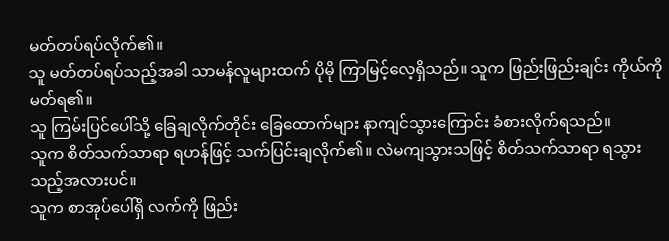မတ်တပ်ရပ်လိုက်၏။
သူ မတ်တပ်ရပ်သည့်အခါ သာမန်လူများထက် ပိုမို ကြာမြင့်လေ့ရှိသည်။ သူက ဖြည်းဖြည်းချင်း ကိုယ်ကို မတ်ရ၏။
သူ ကြမ်းပြင်ပေါ်သို့ ခြေချလိုက်တိုင်း ခြေထောက်များ နာကျင်သွားကြောင်း ခံစားလိုက်ရသည်။
သူက စိတ်သက်သာရာ ရဟန်ဖြင့် သက်ပြင်းချလိုက်၏။ လဲမကျသွားသဖြင့် စိတ်သက်သာရာ ရသွားသည့်အလားပင်။
သူက စာအုပ်ပေါ်ရှိ လက်ကို ဖြည်း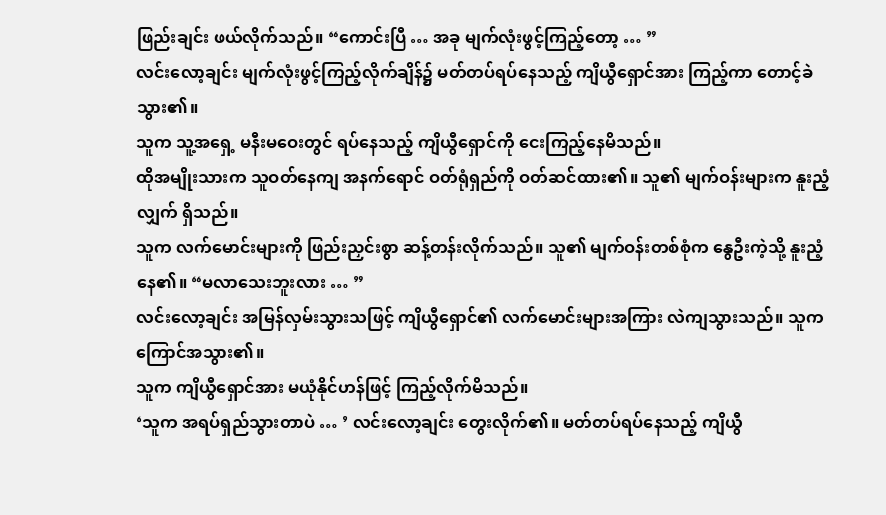ဖြည်းချင်း ဖယ်လိုက်သည်။ “ကောင်းပြီ … အခု မျက်လုံးဖွင့်ကြည့်တော့ … ”
လင်းလော့ချင်း မျက်လုံးဖွင့်ကြည့်လိုက်ချိန်၌ မတ်တပ်ရပ်နေသည့် ကျိယွီရှောင်အား ကြည့်ကာ တောင့်ခဲသွား၏။
သူက သူ့အရှေ့ မနီးမဝေးတွင် ရပ်နေသည့် ကျိယွီရှောင်ကို ငေးကြည့်နေမိသည်။
ထိုအမျိုးသားက သူဝတ်နေကျ အနက်ရောင် ဝတ်ရုံရှည်ကို ဝတ်ဆင်ထား၏။ သူ၏ မျက်ဝန်းများက နူးညံ့လျှက် ရှိသည်။
သူက လက်မောင်းများကို ဖြည်းညှင်းစွာ ဆန့်တန်းလိုက်သည်။ သူ၏ မျက်ဝန်းတစ်စုံက နွေဦးကဲ့သို့ နူးညံ့နေ၏။ “မလာသေးဘူးလား … ”
လင်းလော့ချင်း အမြန်လှမ်းသွားသဖြင့် ကျိယွီရှောင်၏ လက်မောင်းများအကြား လဲကျသွားသည်။ သူက ကြောင်အသွား၏။
သူက ကျိယွီရှောင်အား မယုံနိုင်ဟန်ဖြင့် ကြည့်လိုက်မိသည်။
‘သူက အရပ်ရှည်သွားတာပဲ … ’ လင်းလော့ချင်း တွေးလိုက်၏။ မတ်တပ်ရပ်နေသည့် ကျိယွီ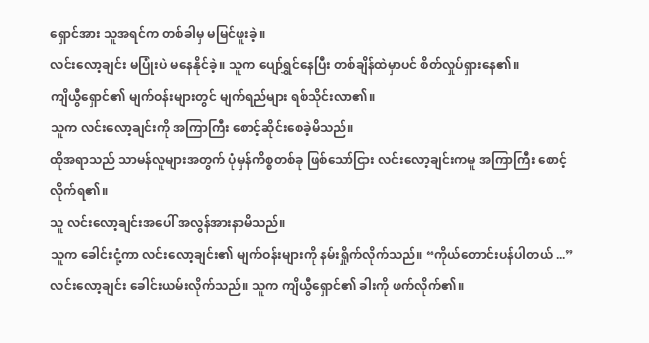ရှောင်အား သူအရင်က တစ်ခါမှ မမြင်ဖူးခဲ့။
လင်းလော့ချင်း မပြုံးပဲ မနေနိုင်ခဲ့။ သူက ပျော်ရွှင်နေပြီး တစ်ချိန်ထဲမှာပင် စိတ်လှုပ်ရှားနေ၏။
ကျိယွီရှောင်၏ မျက်ဝန်းများတွင် မျက်ရည်များ ရစ်သိုင်းလာ၏။
သူက လင်းလော့ချင်းကို အကြာကြီး စောင့်ဆိုင်းစေခဲ့မိသည်။
ထိုအရာသည် သာမန်လူများအတွက် ပုံမှန်ကိစ္စတစ်ခု ဖြစ်သော်ငြား လင်းလော့ချင်းကမူ အကြာကြီး စောင့်လိုက်ရ၏။
သူ လင်းလော့ချင်းအပေါ် အလွန်အားနာမိသည်။
သူက ခေါင်းငုံ့ကာ လင်းလော့ချင်း၏ မျက်ဝန်းများကို နမ်းရှိုက်လိုက်သည်။ “ကိုယ်တောင်းပန်ပါတယ် ...”
လင်းလော့ချင်း ခေါင်းယမ်းလိုက်သည်။ သူက ကျိယွီရှောင်၏ ခါးကို ဖက်လိုက်၏။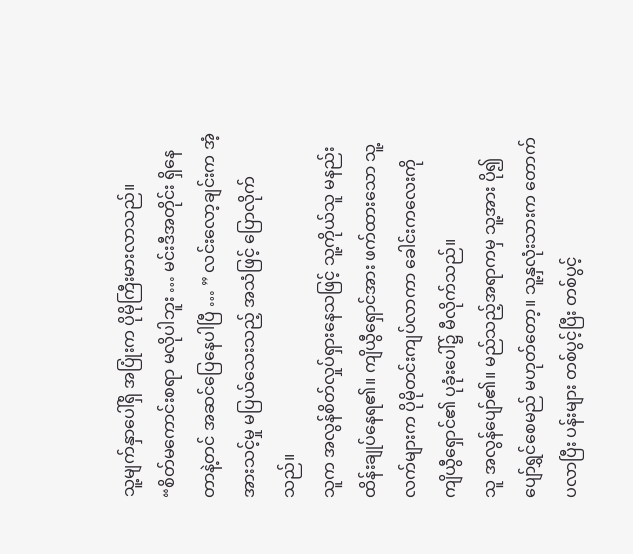သူ့မျက်နှာပေါ်ရှိ အပြုံးက ပိုမိုကြီးမားလာသည်။
“စိတ်မကောင်းစရာ မလိုပါဘူး … မင်းဒီအတိုင်း ရှိနေတာနဲ့တင် အဆင်ပြေနေပါပြီ … ” လင်းလော့ချင်းက အံ့အားသင့်မှု မပြယ်သေးသည့် အသံဖြင့် ပြောလိုက်သည်။
သူက အလွန်စိတ်လှုပ်ရှားနေသဖြင့် သူ့ကိုယ်သူ မနည်းထိန်းချုပ်နေရ၏။ ကျိယွီရှောင်အား ဖက်ထားသော သူ့လက်များက ပိုမိုတင်းကျပ်လာကာ ခေါင်းကလေးကို ကျိယွီရှောင်၏ ပုခုံးပေါ်၌ မီလိုက်သည်။
သူ အလွန်ပျော်၏။ မည်သည့်အရာကမှ သူ့အား ပို၍ပျော်ရွှင်စေမည် မဟုတ်တော့။ သူ့နှလုံးသားက တောက်ပလာပြီး ပန်းများ တစ်ပွင့်ပြီး တစ်ပွင့်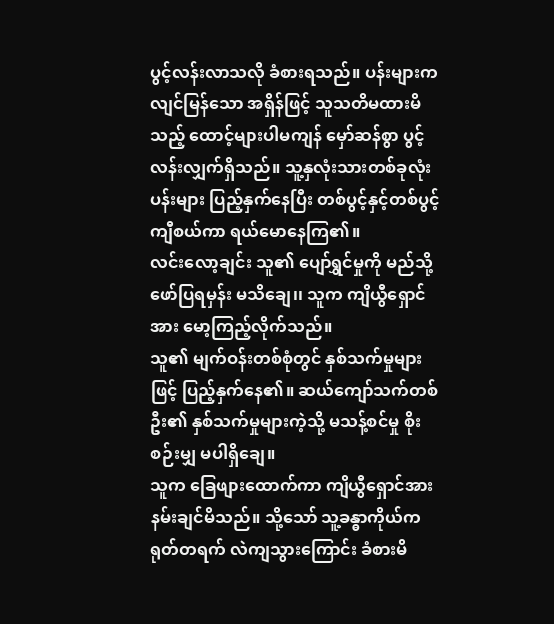ပွင့်လန်းလာသလို ခံစားရသည်။ ပန်းများက လျင်မြန်သော အရှိန်ဖြင့် သူသတိမထားမိသည့် ထောင့်များပါမကျန် မှော်ဆန်စွာ ပွင့်လန်းလျှက်ရှိသည်။ သူ့နှလုံးသားတစ်ခုလုံး ပန်းများ ပြည့်နှက်နေပြီး တစ်ပွင့်နှင့်တစ်ပွင့် ကျီစယ်ကာ ရယ်မောနေကြ၏။
လင်းလော့ချင်း သူ၏ ပျော်ရွှင်မှုကို မည်သို့ ဖော်ပြရမှန်း မသိချေ၊၊ သူက ကျိယွီရှောင်အား မော့ကြည့်လိုက်သည်။
သူ၏ မျက်ဝန်းတစ်စုံတွင် နှစ်သက်မှုများဖြင့် ပြည့်နှက်နေ၏။ ဆယ်ကျော်သက်တစ်ဦး၏ နှစ်သက်မှုများကဲ့သို့ မသန့်စင်မှု စိုးစဉ်းမျှ မပါရှိချေ။
သူက ခြေဖျားထောက်ကာ ကျိယွီရှောင်အား နမ်းချင်မိသည်။ သို့သော် သူ့ခန္ဓာကိုယ်က ရုတ်တရက် လဲကျသွားကြောင်း ခံစားမိ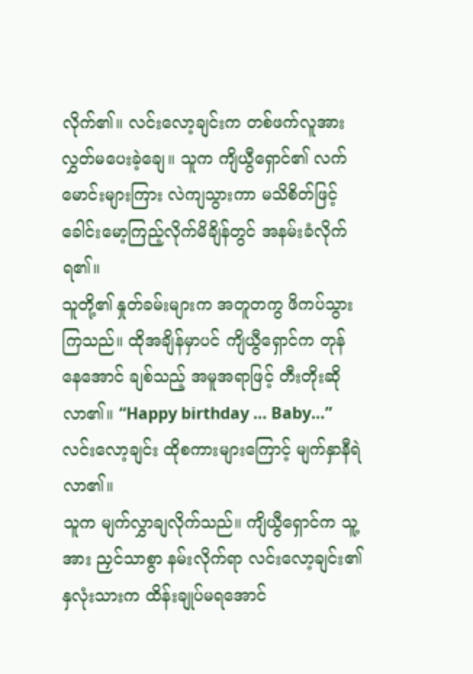လိုက်၏။ လင်းလော့ချင်းက တစ်ဖက်လူအား လွှတ်မပေးခဲ့ချေ။ သူက ကျိယွီရှောင်၏ လက်မောင်းများကြား လဲကျသွားကာ မသိစိတ်ဖြင့် ခေါင်းမော့ကြည့်လိုက်မိချိန်တွင် အနမ်းခံလိုက်ရ၏။
သူတို့၏ နှုတ်ခမ်းများက အတူတကွ ဖိကပ်သွားကြသည်။ ထိုအချိန်မှာပင် ကျိယွီရှောင်က တုန်နေအောင် ချစ်သည့် အမူအရာဖြင့် တီးတိုးဆိုလာ၏။ “Happy birthday … Baby…”
လင်းလော့ချင်း ထိုစကားများကြောင့် မျက်နှာနီရဲလာ၏။
သူက မျက်လွှာချလိုက်သည်။ ကျိယွီရှောင်က သူ့အား ညှင်သာစွာ နမ်းလိုက်ရာ လင်းလော့ချင်း၏ နှလုံးသားက ထိန်းချုပ်မရအောင်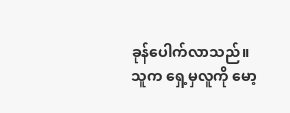ခုန်ပေါက်လာသည်။
သူက ရှေ့မှလူကို မော့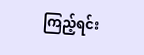ကြည့်ရင်း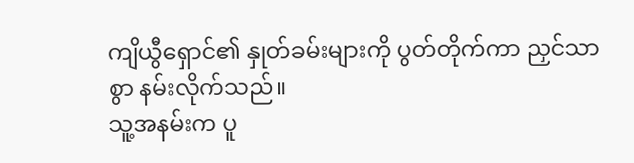ကျိယွီရှောင်၏ နှုတ်ခမ်းများကို ပွတ်တိုက်ကာ ညှင်သာစွာ နမ်းလိုက်သည်။
သူ့အနမ်းက ပူ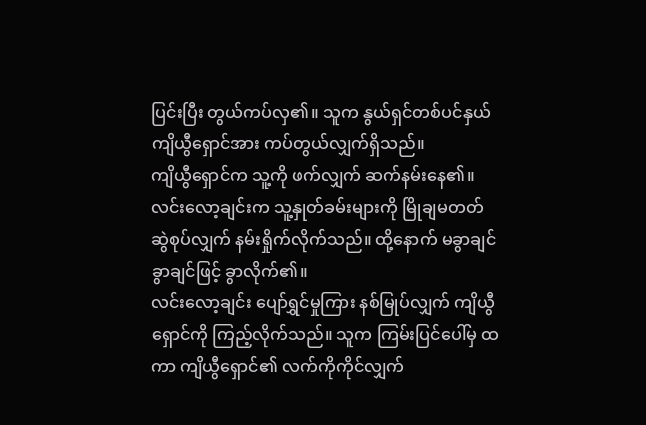ပြင်းပြီး တွယ်ကပ်လှ၏။ သူက နွယ်ရှင်တစ်ပင်နှယ် ကျိယွီရှောင်အား ကပ်တွယ်လျှက်ရှိသည်။
ကျိယွီရှောင်က သူ့ကို ဖက်လျှက် ဆက်နမ်းနေ၏။ လင်းလော့ချင်းက သူ့နှုတ်ခမ်းများကို မြိုချမတတ် ဆွဲစုပ်လျှက် နမ်းရှိုက်လိုက်သည်။ ထို့နောက် မခွာချင် ခွာချင်ဖြင့် ခွာလိုက်၏။
လင်းလော့ချင်း ပျော်ရွှင်မှုကြား နစ်မြုပ်လျှက် ကျိယွီရှောင်ကို ကြည့်လိုက်သည်။ သူက ကြမ်းပြင်ပေါ်မှ ထကာ ကျိယွီရှောင်၏ လက်ကိုကိုင်လျှက်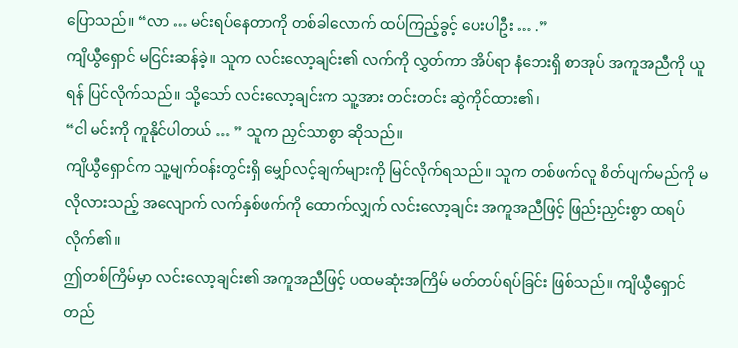ပြောသည်။ “လာ … မင်းရပ်နေတာကို တစ်ခါလောက် ထပ်ကြည့်ခွင့် ပေးပါဦး … .”
ကျိယွီရှောင် မငြင်းဆန်ခဲ့။ သူက လင်းလော့ချင်း၏ လက်ကို လွှတ်ကာ အိပ်ရာ နံဘေးရှိ စာအုပ် အကူအညီကို ယူရန် ပြင်လိုက်သည်။ သို့သော် လင်းလော့ချင်းက သူ့အား တင်းတင်း ဆွဲကိုင်ထား၏၊
“ငါ မင်းကို ကူနိုင်ပါတယ် … ” သူက ညှင်သာစွာ ဆိုသည်။
ကျိယွီရှောင်က သူ့မျက်ဝန်းတွင်းရှိ မျှော်လင့်ချက်များကို မြင်လိုက်ရသည်။ သူက တစ်ဖက်လူ စိတ်ပျက်မည်ကို မလိုလားသည့် အလျောက် လက်နှစ်ဖက်ကို ထောက်လျှက် လင်းလော့ချင်း အကူအညီဖြင့် ဖြည်းညှင်းစွာ ထရပ်လိုက်၏။
ဤတစ်ကြိမ်မှာ လင်းလော့ချင်း၏ အကူအညီဖြင့် ပထမဆုံးအကြိမ် မတ်တပ်ရပ်ခြင်း ဖြစ်သည်။ ကျိယွီရှောင် တည်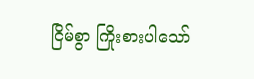ငြိမ်စွာ ကြိုးစားပါသော်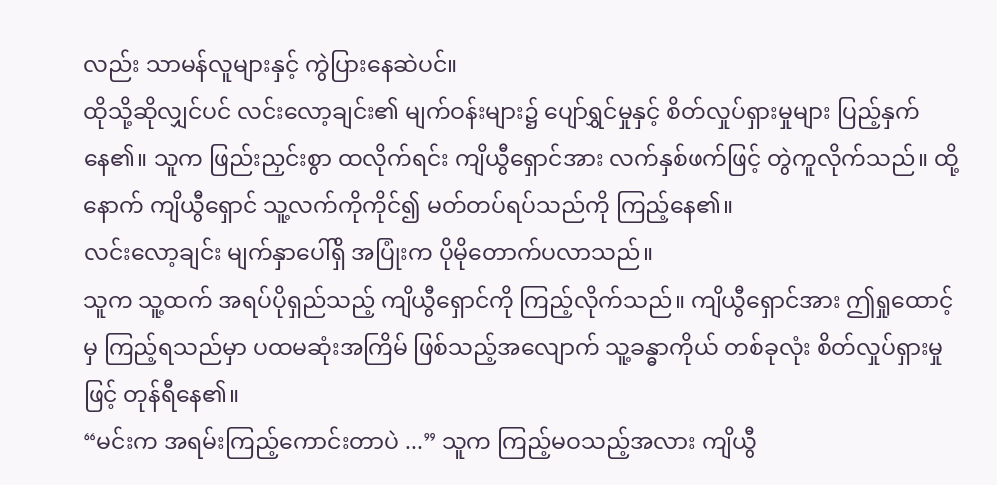လည်း သာမန်လူများနှင့် ကွဲပြားနေဆဲပင်။
ထိုသို့ဆိုလျှင်ပင် လင်းလော့ချင်း၏ မျက်ဝန်းများ၌ ပျော်ရွှင်မှုနှင့် စိတ်လှုပ်ရှားမှုများ ပြည့်နှက်နေ၏။ သူက ဖြည်းညှင်းစွာ ထလိုက်ရင်း ကျိယွီရှောင်အား လက်နှစ်ဖက်ဖြင့် တွဲကူလိုက်သည်။ ထို့နောက် ကျိယွီရှောင် သူ့လက်ကိုကိုင်၍ မတ်တပ်ရပ်သည်ကို ကြည့်နေ၏။
လင်းလော့ချင်း မျက်နှာပေါ်ရှိ အပြုံးက ပိုမိုတောက်ပလာသည်။
သူက သူ့ထက် အရပ်ပိုရှည်သည့် ကျိယွီရှောင်ကို ကြည့်လိုက်သည်။ ကျိယွီရှောင်အား ဤရှုထောင့်မှ ကြည့်ရသည်မှာ ပထမဆုံးအကြိမ် ဖြစ်သည့်အလျောက် သူ့ခန္ဓာကိုယ် တစ်ခုလုံး စိတ်လှုပ်ရှားမှုဖြင့် တုန်ရီနေ၏။
“မင်းက အရမ်းကြည့်ကောင်းတာပဲ ...” သူက ကြည့်မဝသည့်အလား ကျိယွီ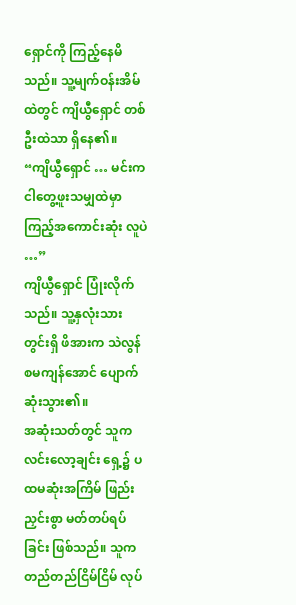ရှောင်ကို ကြည့်နေမိသည်။ သူ့မျက်ဝန်းအိမ်ထဲတွင် ကျိယွီရှောင် တစ်ဦးထဲသာ ရှိနေ၏။
“ကျိယွီရှောင် … မင်းက ငါတွေ့ဖူးသမျှထဲမှာ ကြည့်အကောင်းဆုံး လူပဲ …”
ကျိယွီရှောင် ပြုံးလိုက်သည်။ သူ့နှလုံးသားတွင်းရှိ ဖိအားက သဲလွန်စမကျန်အောင် ပျောက်ဆုံးသွား၏။
အဆုံးသတ်တွင် သူက လင်းလော့ချင်း ရှေ့၌ ပထမဆုံးအကြိမ် ဖြည်းညှင်းစွာ မတ်တပ်ရပ်ခြင်း ဖြစ်သည်။ သူက တည်တည်ငြိမ်ငြိမ် လုပ်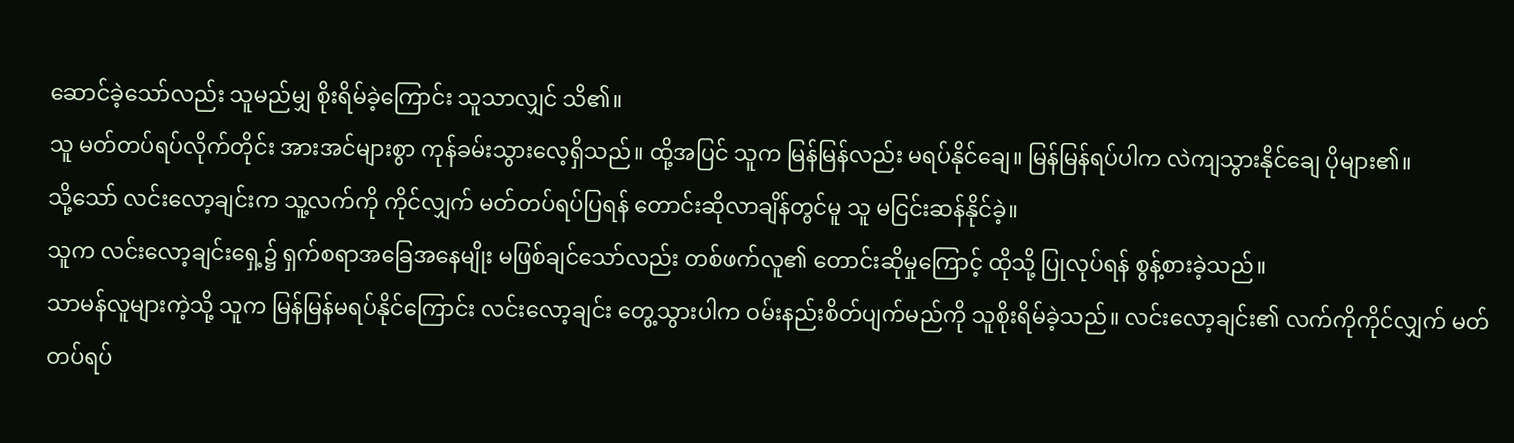ဆောင်ခဲ့သော်လည်း သူမည်မျှ စိုးရိမ်ခဲ့ကြောင်း သူသာလျှင် သိ၏။
သူ မတ်တပ်ရပ်လိုက်တိုင်း အားအင်များစွာ ကုန်ခမ်းသွားလေ့ရှိသည်။ ထို့အပြင် သူက မြန်မြန်လည်း မရပ်နိုင်ချေ။ မြန်မြန်ရပ်ပါက လဲကျသွားနိုင်ချေ ပိုများ၏။
သို့သော် လင်းလော့ချင်းက သူ့လက်ကို ကိုင်လျှက် မတ်တပ်ရပ်ပြရန် တောင်းဆိုလာချိန်တွင်မူ သူ မငြင်းဆန်နိုင်ခဲ့။
သူက လင်းလော့ချင်းရှေ့၌ ရှက်စရာအခြေအနေမျိုး မဖြစ်ချင်သော်လည်း တစ်ဖက်လူ၏ တောင်းဆိုမှုကြောင့် ထိုသို့ ပြုလုပ်ရန် စွန့်စားခဲ့သည်။
သာမန်လူများကဲ့သို့ သူက မြန်မြန်မရပ်နိုင်ကြောင်း လင်းလော့ချင်း တွေ့သွားပါက ဝမ်းနည်းစိတ်ပျက်မည်ကို သူစိုးရိမ်ခဲ့သည်။ လင်းလော့ချင်း၏ လက်ကိုကိုင်လျှက် မတ်တပ်ရပ်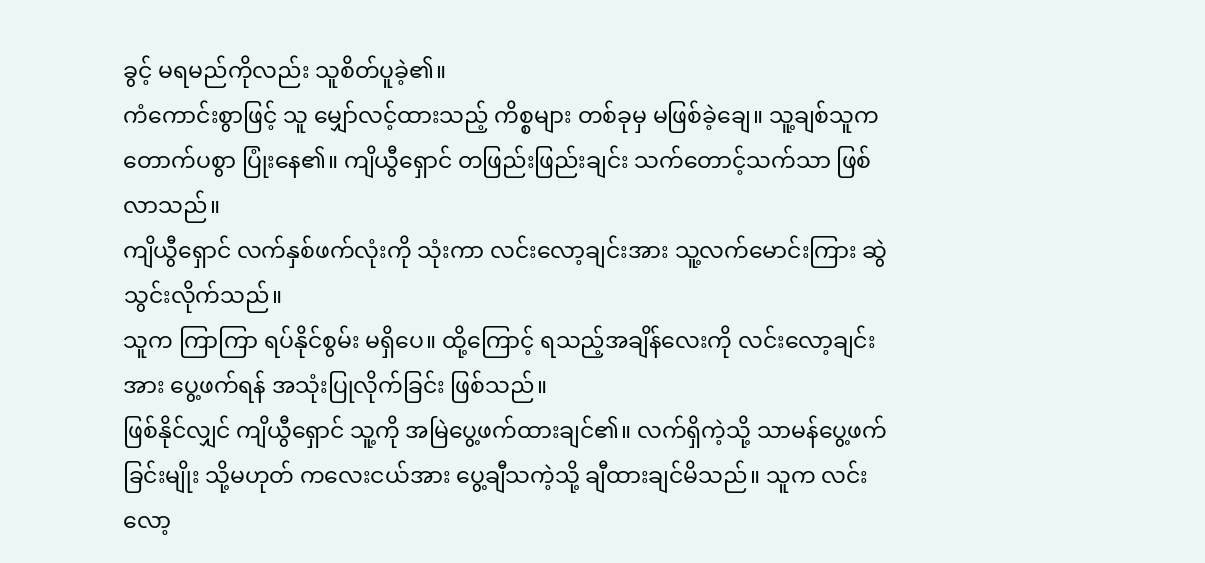ခွင့် မရမည်ကိုလည်း သူစိတ်ပူခဲ့၏။
ကံကောင်းစွာဖြင့် သူ မျှော်လင့်ထားသည့် ကိစ္စများ တစ်ခုမှ မဖြစ်ခဲ့ချေ။ သူ့ချစ်သူက တောက်ပစွာ ပြုံးနေ၏။ ကျိယွီရှောင် တဖြည်းဖြည်းချင်း သက်တောင့်သက်သာ ဖြစ်လာသည်။
ကျိယွီရှောင် လက်နှစ်ဖက်လုံးကို သုံးကာ လင်းလော့ချင်းအား သူ့လက်မောင်းကြား ဆွဲသွင်းလိုက်သည်။
သူက ကြာကြာ ရပ်နိုင်စွမ်း မရှိပေ။ ထို့ကြောင့် ရသည့်အချိန်လေးကို လင်းလော့ချင်းအား ပွေ့ဖက်ရန် အသုံးပြုလိုက်ခြင်း ဖြစ်သည်။
ဖြစ်နိုင်လျှင် ကျိယွီရှောင် သူ့ကို အမြဲပွေ့ဖက်ထားချင်၏။ လက်ရှိကဲ့သို့ သာမန်ပွေ့ဖက်ခြင်းမျိုး သို့မဟုတ် ကလေးငယ်အား ပွေ့ချီသကဲ့သို့ ချီထားချင်မိသည်။ သူက လင်းလော့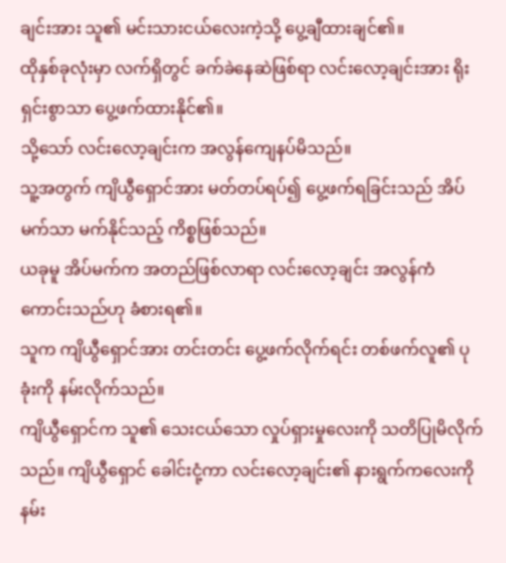ချင်းအား သူ၏ မင်းသားငယ်လေးကဲ့သို့ ပွေ့ချီထားချင်၏။
ထိုနှစ်ခုလုံးမှာ လက်ရှိတွင် ခက်ခဲနေဆဲဖြစ်ရာ လင်းလော့ချင်းအား ရိုးရှင်းစွာသာ ပွေ့ဖက်ထားနိုင်၏။
သို့သော် လင်းလော့ချင်းက အလွန်ကျေနပ်မိသည်။
သူ့အတွက် ကျိယွီရှောင်အား မတ်တပ်ရပ်၍ ပွေ့ဖက်ရခြင်းသည် အိပ်မက်သာ မက်နိုင်သည့် ကိစ္စဖြစ်သည်။
ယခုမူ အိပ်မက်က အတည်ဖြစ်လာရာ လင်းလော့ချင်း အလွန်ကံကောင်းသည်ဟု ခံစားရ၏။
သူက ကျိယွီရှောင်အား တင်းတင်း ပွေ့ဖက်လိုက်ရင်း တစ်ဖက်လူ၏ ပုခုံးကို နမ်းလိုက်သည်။
ကျိယွီရှောင်က သူ၏ သေးငယ်သော လှုပ်ရှားမှုလေးကို သတိပြုမိလိုက်သည်။ ကျိယွီရှောင် ခေါင်းငုံ့ကာ လင်းလော့ချင်း၏ နားရွက်ကလေးကို နမ်း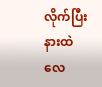လိုက်ပြီး နားထဲ လေ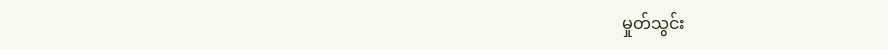မှုတ်သွင်း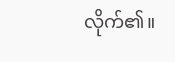လိုက်၏။